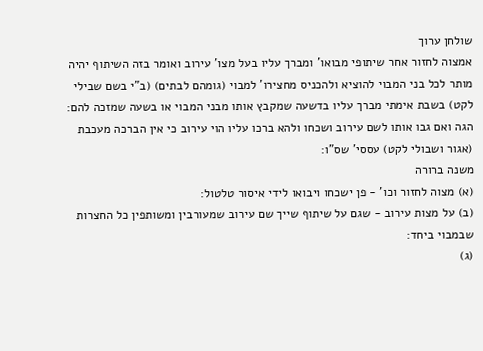שולחן ערוך
אמצוה לחזור אחר שיתופי מבואו' ומברך עליו בעל מצו' עירוב ואומר בזה השיתוף יהיה מותר לכל בני המבוי להוציא ולהכניס מחצירו' למבוי (גומהם לבתים) (ב"י בשם שבילי לקט) בשבת אימתי מברך עליו בדשעה שמקבץ אותו מבני המבוי או בשעה שמזכה להם: הגה ואם גבו אותו לשם עירוב ושכחו ולהא ברכו עליו הוי עירוב כי אין הברכה מעכבת (אגור ושבולי לקט) עססי' שס"ו:
משנה ברורה
(א) מצוה לחזור וכו' - פן ישכחו ויבואו לידי איסור טלטול:
(ב) על מצות עירוב - שגם על שיתוף שייך שם עירוב שמעורבין ומשותפין כל החצרות שבמבוי ביחד:
(ג)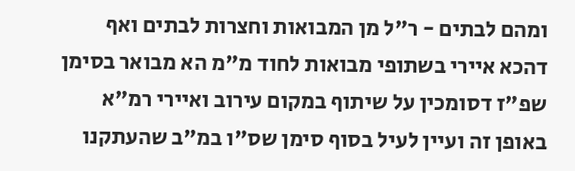ומהם לבתים - ר"ל מן המבואות וחצרות לבתים ואף דהכא איירי בשתופי מבואות לחוד מ"מ הא מבואר בסימן שפ"ז דסומכין על שיתוף במקום עירוב ואיירי רמ"א באופן זה ועיין לעיל בסוף סימן שס"ו במ"ב שהעתקנו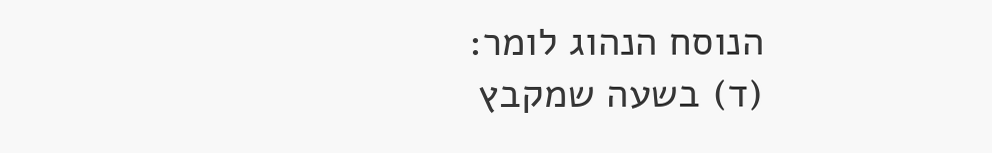הנוסח הנהוג לומר:
(ד) בשעה שמקבץ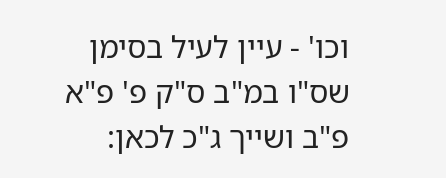וכו' - עיין לעיל בסימן שס"ו במ"ב ס"ק פ' פ"א פ"ב ושייך ג"כ לכאן: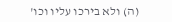(ה) ולא בירכו עליו וכו'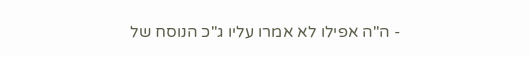- ה"ה אפילו לא אמרו עליו ג"כ הנוסח של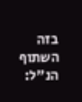בזה השתוף הנ"ל: